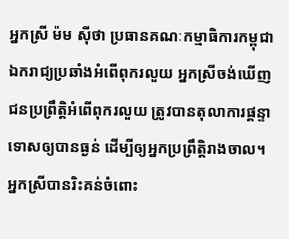អ្នកស្រី ម៉ម ស៊ីថា ប្រធានគណៈកម្មាធិការកម្ពុជាឯករាជ្យប្រឆាំងអំពើពុករលួយ អ្នកស្រីចង់ឃើញជនប្រព្រឹត្តិអំពើពុករលួយ ត្រូវបានតុលាការផ្ដន្ទាទោសឲ្យបានធ្ងន់ ដើម្បីឲ្យអ្នកប្រព្រឹត្តិរាងចាល។ អ្នកស្រីបានរិះគន់ចំពោះ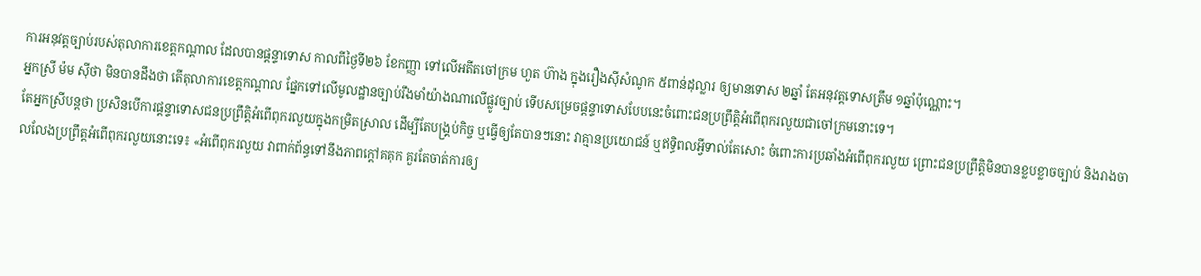ការអនុវត្តច្បាប់របស់តុលាការខេត្តកណ្ដាល ដែលបានផ្ដន្ទាទោស កាលពីថ្ងៃទី២៦ ខែកញ្ញា ទៅលើអតីតចៅក្រម ហួត ហ៊ាង ក្នុងរឿងស៊ីសំណូក ៥ពាន់ដុល្លារ ឲ្យមានទោស ២ឆ្នាំ តែអនុវត្តទោសត្រឹម ១ឆ្នាំប៉ុណ្ណោះ។
អ្នកស្រី ម៉ម ស៊ីថា មិនបានដឹងថា តើតុលាការខេត្តកណ្ដាល ផ្នែកទៅលើមូលដ្ឋានច្បាប់រឹងមាំយ៉ាងណាលើផ្លូវច្បាប់ ទើបសម្រេចផ្ដន្ទាទោសបែបនេះចំពោះជនប្រព្រឹត្តិអំពើពុករលួយជាចៅក្រមនោះទេ។
តែអ្នកស្រីបន្តថា ប្រសិនបើការផ្ដន្ទាទោសជនប្រព្រឹត្តិអំពើពុករលួយក្នុងកម្រិតស្រាល ដើម្បីតែបង្គ្រប់កិច្ច ឬធ្វើឲ្យតែបានៗនោះ វាគ្មានប្រយោជន៍ ឬឥទ្ធិពលអ្វីទាល់តែសោះ ចំពោះការប្រឆាំងអំពើពុករលួយ ព្រោះជនប្រព្រឹត្តិមិនបានខ្លបខ្លាចច្បាប់ និងរាងចាលលែងប្រព្រឹត្តអំពើពុករលួយនោះទេ៖ «អំពើពុករលួយ វាពាក់ព័ន្ធទៅនឹងភាពក្តៅគគុក គួរតែចាត់ការឲ្យ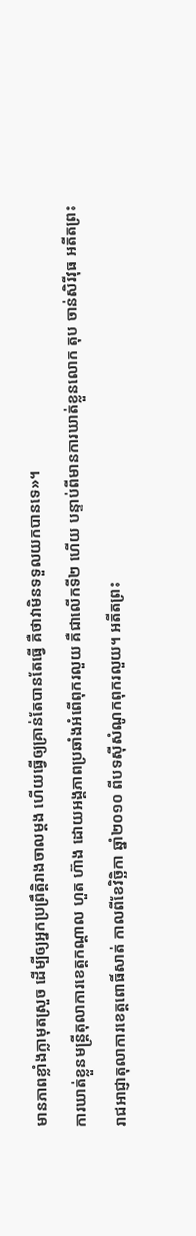មានភាពខ្លាំងក្លាមុតស្រួច ដើម្បីឲ្យអ្នកប្រព្រឹត្តិរាងចាលម្តង ហើយធ្វើឲ្យគ្រាន់តែបានតែធ្វើ គឺថាវាមិនទទួលយកបានទេ»។
ការឃាត់ខ្លួនមន្ត្រីតុលាការខេត្តកណ្ដាល ហួត ហ៊ាង ដោយអង្គភាពប្រឆាំងអំពើពុករលួយ គឺជាលើកទី២ ហើយ បន្ទាប់ពីមានការឃាត់ខ្លួនលោក តុប ចាន់សិរីវុធ អតីតព្រះរាជអាជ្ញាតុលាការខេត្តពោធិ៍សាត់ កាលពីខែវិច្ឆិកា ឆ្នាំ២០១០ ពីបទស៊ីសំណូកពុករលួយ។ អតីតព្រះ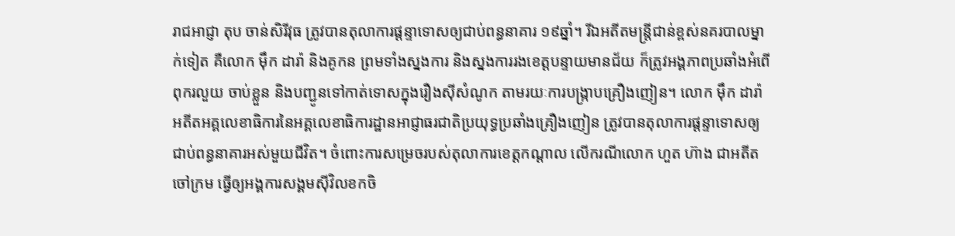រាជអាជ្ញា តុប ចាន់សិរីវុធ ត្រូវបានតុលាការផ្ដន្ទាទោសឲ្យជាប់ពន្ធនាគារ ១៩ឆ្នាំ។ រីឯអតីតមន្ត្រីជាន់ខ្ពស់នគរបាលម្នាក់ទៀត គឺលោក ម៉ឹក ដារ៉ា និងគូកន ព្រមទាំងស្នងការ និងស្នងការរងខេត្តបន្ទាយមានជ័យ ក៏ត្រូវអង្គភាពប្រឆាំងអំពើពុករលួយ ចាប់ខ្លួន និងបញ្ជូនទៅកាត់ទោសក្នុងរឿងស៊ីសំណូក តាមរយៈការបង្ក្រាបគ្រឿងញៀន។ លោក ម៉ឹក ដារ៉ា អតីតអគ្គលេខាធិការនៃអគ្គលេខាធិការដ្ឋានអាជ្ញាធរជាតិប្រយុទ្ធប្រឆាំងគ្រឿងញៀន ត្រូវបានតុលាការផ្ដន្ទាទោសឲ្យជាប់ពន្ធនាគារអស់មួយជីវិត។ ចំពោះការសម្រេចរបស់តុលាការខេត្តកណ្ដាល លើករណីលោក ហួត ហ៊ាង ជាអតីតចៅក្រម ធ្វើឲ្យអង្គការសង្គមស៊ីវិលខកចិ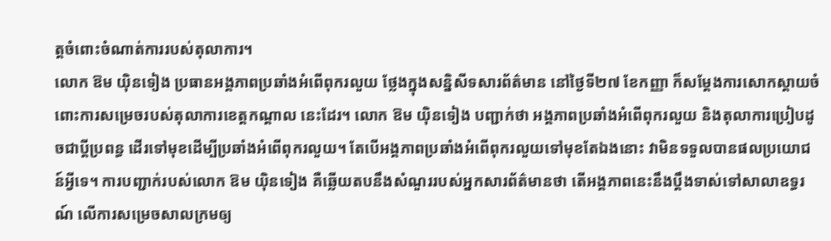ត្តចំពោះចំណាត់ការរបស់តុលាការ។
លោក ឱម យ៉ិនទៀង ប្រធានអង្គភាពប្រឆាំងអំពើពុករលួយ ថ្លែងក្នុងសន្និសីទសារព័ត៌មាន នៅថ្ងៃទី២៧ ខែកញ្ញា ក៏សម្ដែងការសោកស្ដាយចំពោះការសម្រេចរបស់តុលាការខេត្តកណ្ដាល នេះដែរ។ លោក ឱម យ៉ិនទៀង បញ្ជាក់ថា អង្គភាពប្រឆាំងអំពើពុករលួយ និងតុលាការប្រៀបដូចជាប្ដីប្រពន្ធ ដើរទៅមុខដើម្បីប្រឆាំងអំពើពុករលួយ។ តែបើអង្គភាពប្រឆាំងអំពើពុករលួយទៅមុខតែឯងនោះ វាមិនទទួលបានផលប្រយោជន៍អ្វីទេ។ ការបញ្ជាក់របស់លោក ឱម យ៉ិនទៀង គឺឆ្លើយតបនឹងសំណួររបស់អ្នកសារព័ត៌មានថា តើអង្គភាពនេះនឹងប្ដឹងទាស់ទៅសាលាឧទ្ធរណ៍ លើការសម្រេចសាលក្រមឲ្យ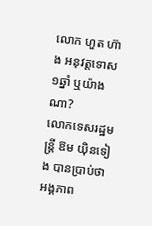លោក ហួត ហ៊ាង អនុវត្តទោស ១ឆ្នាំ ឬយ៉ាងណា?
លោកទេសរដ្ឋមន្ត្រី ឱម យ៉ិនទៀង បានប្រាប់ថា អង្គភាព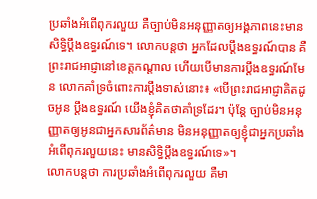ប្រឆាំងអំពើពុករលួយ គឺច្បាប់មិនអនុញ្ញាតឲ្យអង្គភាពនេះមានសិទ្ធិប្ដឹងឧទ្ធរណ៍ទេ។ លោកបន្តថា អ្នកដែលប្ដឹងឧទ្ធរណ៍បាន គឺព្រះរាជអាជ្ញានៅខេត្តកណ្ដាល ហើយបើមានការប្ដឹងឧទ្ធរណ៍មែន លោកគាំទ្រចំពោះការប្ដឹងទាស់នោះ៖ «បើព្រះរាជអាជ្ញាគិតដូចអូន ប្ដឹងឧទ្ធរណ៍ យើងខ្ញុំគិតថាគាំទ្រដែរ។ ប៉ុន្តែ ច្បាប់មិនអនុញ្ញាតឲ្យអូនជាអ្នកសារព័ត៌មាន មិនអនុញ្ញាតឲ្យខ្ញុំជាអ្នកប្រឆាំងអំពើពុករលួយនេះ មានសិទ្ធិប្ដឹងឧទ្ធរណ៍ទេ»។
លោកបន្តថា ការប្រឆាំងអំពើពុករលួយ គឺមា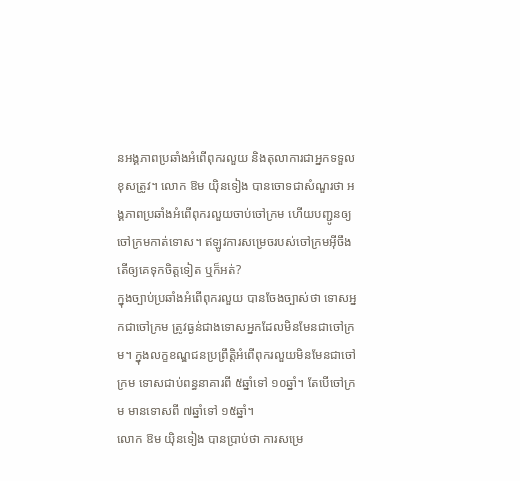នអង្គភាពប្រឆាំងអំពើពុករលួយ និងតុលាការជាអ្នកទទួលខុសត្រូវ។ លោក ឱម យ៉ិនទៀង បានចោទជាសំណួរថា អង្គភាពប្រឆាំងអំពើពុករលួយចាប់ចៅក្រម ហើយបញ្ជូនឲ្យចៅក្រមកាត់ទោស។ ឥឡូវការសម្រេចរបស់ចៅក្រមអ៊ីចឹង តើឲ្យគេទុកចិត្តទៀត ឬក៏អត់?
ក្នុងច្បាប់ប្រឆាំងអំពើពុករលួយ បានចែងច្បាស់ថា ទោសអ្នកជាចៅក្រម ត្រូវធ្ងន់ជាងទោសអ្នកដែលមិនមែនជាចៅក្រម។ ក្នុងលក្ខខណ្ឌជនប្រព្រឹត្តិអំពើពុករលួយមិនមែនជាចៅក្រម ទោសជាប់ពន្ធនាគារពី ៥ឆ្នាំទៅ ១០ឆ្នាំ។ តែបើចៅក្រម មានទោសពី ៧ឆ្នាំទៅ ១៥ឆ្នាំ។
លោក ឱម យ៉ិនទៀង បានប្រាប់ថា ការសម្រេ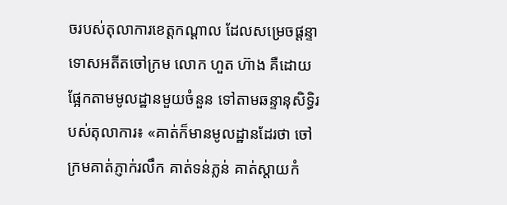ចរបស់តុលាការខេត្តកណ្ដាល ដែលសម្រេចផ្ដន្ទាទោសអតីតចៅក្រម លោក ហួត ហ៊ាង គឺដោយផ្អែកតាមមូលដ្ឋានមួយចំនួន ទៅតាមឆន្ទានុសិទ្ធិរបស់តុលាការ៖ «គាត់ក៏មានមូលដ្ឋានដែរថា ចៅក្រមគាត់ភ្ញាក់រលឹក គាត់ទន់ភ្លន់ គាត់ស្ដាយកំ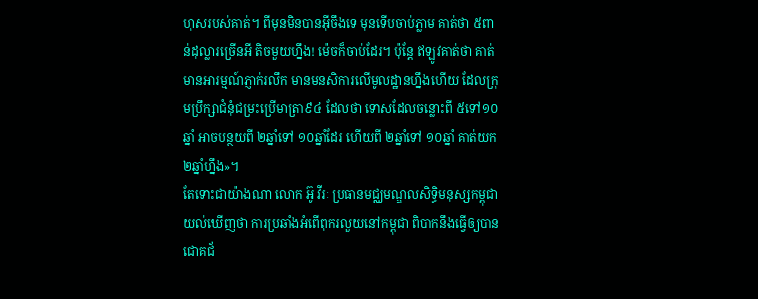ហុសរបស់គាត់។ ពីមុនមិនបានអ៊ីចឹងទេ មុនទើបចាប់ភ្លាម គាត់ថា ៥ពាន់ដុល្លារច្រើនអី តិចមួយហ្នឹង! ម៉េចក៏ចាប់ដែរ។ ប៉ុន្តែ ឥឡូវគាត់ថា គាត់មានអារម្មណ៍ភ្ញាក់រលឹក មានមនសិការលើមូលដ្ឋានហ្នឹងហើយ ដែលក្រុមប្រឹក្សាជំនុំជម្រះប្រើមាត្រា៩៤ ដែលថា ទោសដែលចន្លោះពី ៥ទៅ១០ឆ្នាំ អាចបន្ថយពី ២ឆ្នាំទៅ ១០ឆ្នាំដែរ ហើយពី ២ឆ្នាំទៅ ១០ឆ្នាំ គាត់យក ២ឆ្នាំហ្នឹង»។
តែទោះជាយ៉ាងណា លោក អ៊ូ វីរៈ ប្រធានមជ្ឈមណ្ឌលសិទ្ធិមនុស្សកម្ពុជា យល់ឃើញថា ការប្រឆាំងអំពើពុករលួយនៅកម្ពុជា ពិបាកនឹងធ្វើឲ្យបានជោគជ័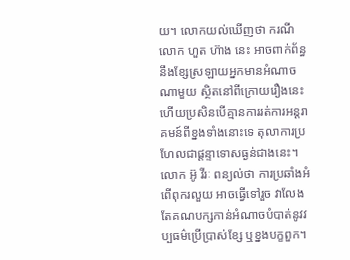យ។ លោកយល់ឃើញថា ករណីលោក ហួត ហ៊ាង នេះ អាចពាក់ព័ន្ធនឹងខ្សែស្រឡាយអ្នកមានអំណាចណាមួយ ស្ថិតនៅពីក្រោយរឿងនេះ ហើយប្រសិនបើគ្មានការរត់ការអន្តរាគមន៍ពីខ្នងទាំងនោះទេ តុលាការប្រហែលជាផ្ដន្ទាទោសធ្ងន់ជាងនេះ។
លោក អ៊ូ វីរៈ ពន្យល់ថា ការប្រឆាំងអំពើពុករលួយ អាចធ្វើទៅរួច វាលែងតែគណបក្សកាន់អំណាចបំបាត់នូវវប្បធម៌ប្រើប្រាស់ខ្សែ ឬខ្នងបក្ខពួក។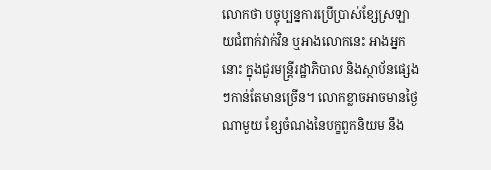លោកថា បច្ចុប្បន្នការប្រើប្រាស់ខ្សែស្រឡាយជំពាក់វាក់វិន ឬអាងលោកនេះ អាងអ្នកនោះ ក្នុងជួរមន្ត្រីរដ្ឋាភិបាល និងស្ថាប័នផ្សេងៗកាន់តែមានច្រើន។ លោកខ្លាចអាចមានថ្ងៃណាមួយ ខ្សែចំណងនៃបក្ខពួកនិយម នឹង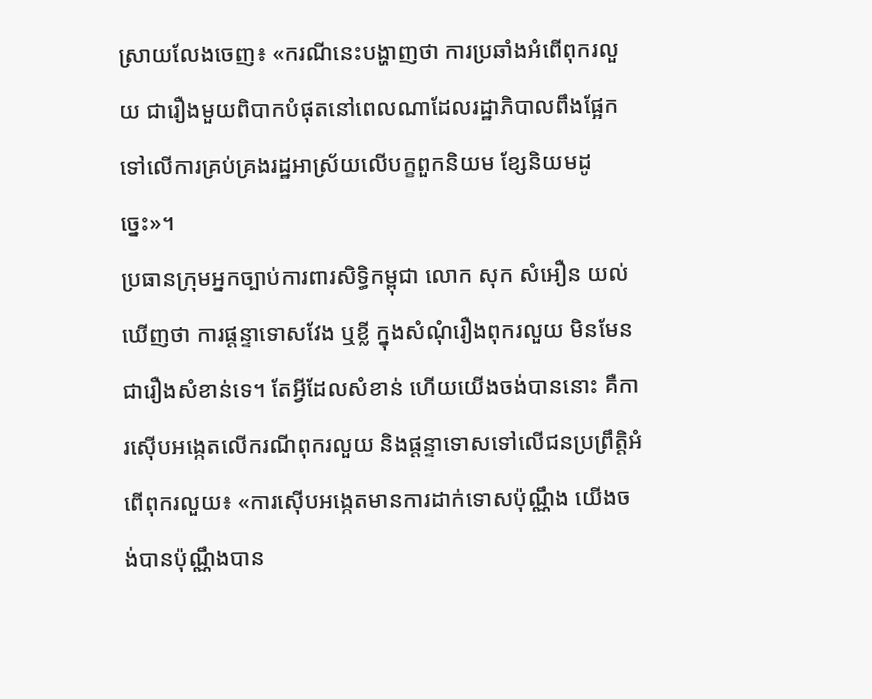ស្រាយលែងចេញ៖ «ករណីនេះបង្ហាញថា ការប្រឆាំងអំពើពុករលួយ ជារឿងមួយពិបាកបំផុតនៅពេលណាដែលរដ្ឋាភិបាលពឹងផ្អែកទៅលើការគ្រប់គ្រងរដ្ឋអាស្រ័យលើបក្ខពួកនិយម ខ្សែនិយមដូច្នេះ»។
ប្រធានក្រុមអ្នកច្បាប់ការពារសិទ្ធិកម្ពុជា លោក សុក សំអឿន យល់ឃើញថា ការផ្ដន្ទាទោសវែង ឬខ្លី ក្នុងសំណុំរឿងពុករលួយ មិនមែនជារឿងសំខាន់ទេ។ តែអ្វីដែលសំខាន់ ហើយយើងចង់បាននោះ គឺការស៊ើបអង្កេតលើករណីពុករលួយ និងផ្ដន្ទាទោសទៅលើជនប្រព្រឹត្តិអំពើពុករលួយ៖ «ការស៊ើបអង្កេតមានការដាក់ទោសប៉ុណ្ណឹង យើងចង់បានប៉ុណ្ណឹងបាន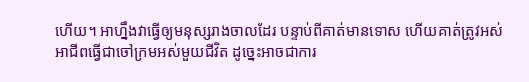ហើយ។ អាហ្នឹងវាធ្វើឲ្យមនុស្សរាងចាលដែរ បន្ទាប់ពីគាត់មានទោស ហើយគាត់ត្រូវអស់អាជីពធ្វើជាចៅក្រមអស់មួយជីវិត ដូច្នេះអាចជាការ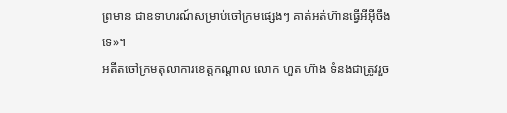ព្រមាន ជាឧទាហរណ៍សម្រាប់ចៅក្រមផ្សេងៗ គាត់អត់ហ៊ានធ្វើអីអ៊ីចឹងទេ»។
អតីតចៅក្រមតុលាការខេត្តកណ្តាល លោក ហួត ហ៊ាង ទំនងជាត្រូវរួច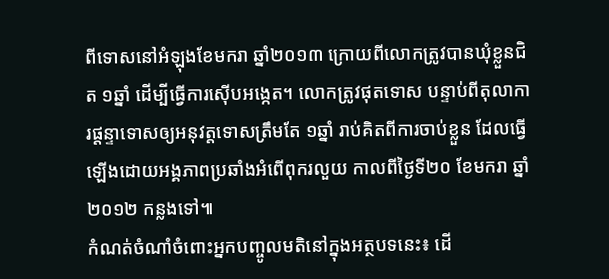ពីទោសនៅអំឡុងខែមករា ឆ្នាំ២០១៣ ក្រោយពីលោកត្រូវបានឃុំខ្លួនជិត ១ឆ្នាំ ដើម្បីធ្វើការស៊ើបអង្កេត។ លោកត្រូវផុតទោស បន្ទាប់ពីតុលាការផ្ដន្ទាទោសឲ្យអនុវត្តទោសត្រឹមតែ ១ឆ្នាំ រាប់គិតពីការចាប់ខ្លួន ដែលធ្វើឡើងដោយអង្គភាពប្រឆាំងអំពើពុករលួយ កាលពីថ្ងៃទី២០ ខែមករា ឆ្នាំ២០១២ កន្លងទៅ៕
កំណត់ចំណាំចំពោះអ្នកបញ្ចូលមតិនៅក្នុងអត្ថបទនេះ៖ ដើ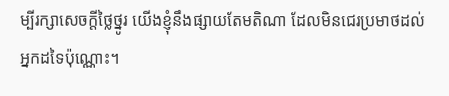ម្បីរក្សាសេចក្ដីថ្លៃថ្នូរ យើងខ្ញុំនឹងផ្សាយតែមតិណា ដែលមិនជេរប្រមាថដល់អ្នកដទៃប៉ុណ្ណោះ។